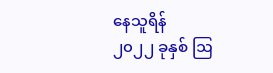နေသူရိန်
၂၀၂၂ ခုနှစ် ဩ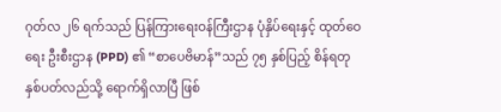ဂုတ်လ ၂၆ ရက်သည် ပြန်ကြားရေးဝန်ကြီးဌာန ပုံနှိပ်ရေးနှင့် ထုတ်ဝေရေး ဦးစီးဌာန (PPD) ၏ “စာပေဗိမာန်”သည် ၇၅ နှစ်ပြည့် စိန်ရတုနှစ်ပတ်လည်သို့ ရောက်ရှိလာပြီ ဖြစ်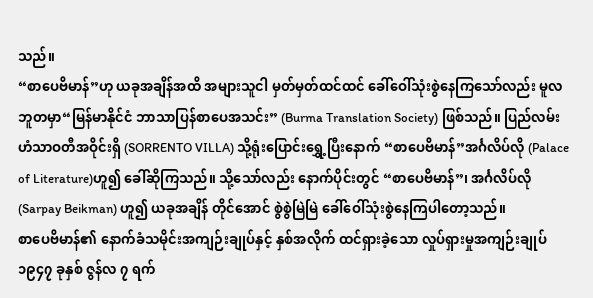သည်။
“စာပေဗိမာန်”ဟု ယခုအချိန်အထိ အများသူငါ မှတ်မှတ်ထင်ထင် ခေါ်ဝေါ်သုံးစွဲနေကြသော်လည်း မူလဘူတမှာ“မြန်မာနိုင်ငံ ဘာသာပြန်စာပေအသင်း” (Burma Translation Society) ဖြစ်သည်။ ပြည်လမ်း ဟံသာဝတီအဝိုင်းရှိ (SORRENTO VILLA) သို့ရုံးပြောင်းရွှေ့ပြီးနောက် “စာပေဗိမာန်”အင်္ဂလိပ်လို (Palace of Literature)ဟူ၍ ခေါ်ဆိုကြသည်။ သို့သော်လည်း နောက်ပိုင်းတွင် “စာပေဗိမာန်”၊ အင်္ဂလိပ်လို (Sarpay Beikman) ဟူ၍ ယခုအချိန် တိုင်အောင် စွဲစွဲမြဲမြဲ ခေါ်ဝေါ်သုံးစွဲနေကြပါတော့သည်။
စာပေဗိမာန်၏ နောက်ခံသမိုင်းအကျဉ်းချုပ်နှင့် နှစ်အလိုက် ထင်ရှားခဲ့သော လှုပ်ရှားမှုအကျဉ်းချုပ်
၁၉၄၇ ခုနှစ် ဇွန်လ ၇ ရက်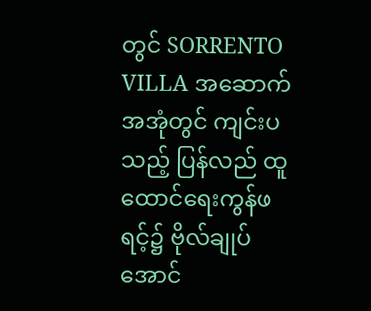တွင် SORRENTO VILLA အဆောက်အအုံတွင် ကျင်းပသည့် ပြန်လည် ထူထောင်ရေးကွန်ဖရင့်၌ ဗိုလ်ချုပ်အောင်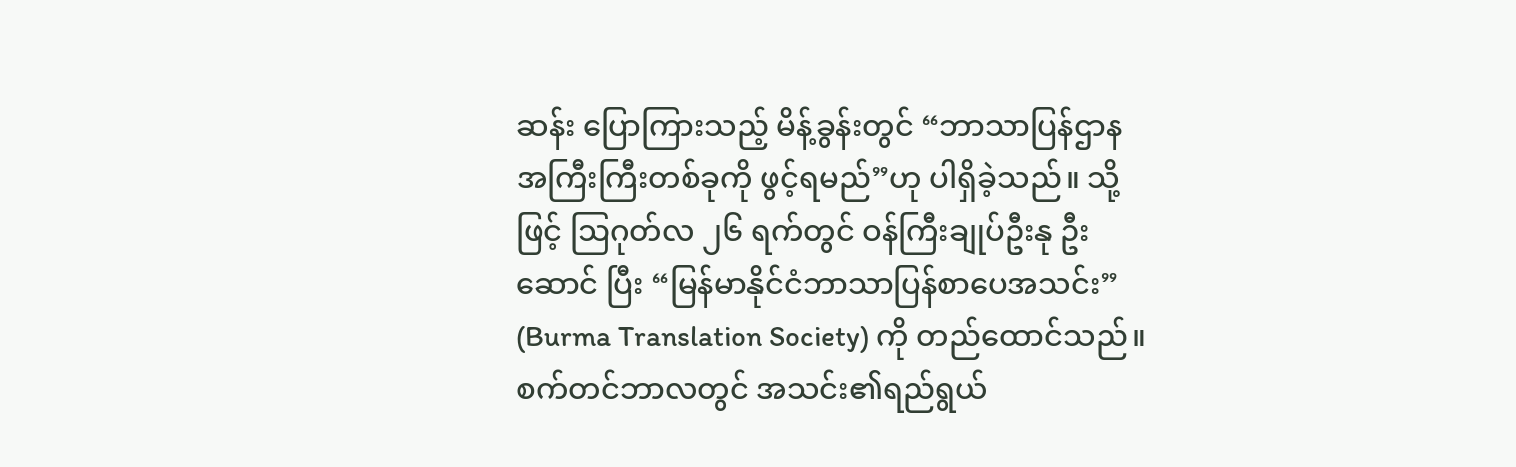ဆန်း ပြောကြားသည့် မိန့်ခွန်းတွင် “ဘာသာပြန်ဌာန အကြီးကြီးတစ်ခုကို ဖွင့်ရမည်”ဟု ပါရှိခဲ့သည်။ သို့ဖြင့် ဩဂုတ်လ ၂၆ ရက်တွင် ဝန်ကြီးချုပ်ဦးနု ဦးဆောင် ပြီး “မြန်မာနိုင်ငံဘာသာပြန်စာပေအသင်း” (Burma Translation Society) ကို တည်ထောင်သည်။ စက်တင်ဘာလတွင် အသင်း၏ရည်ရွယ်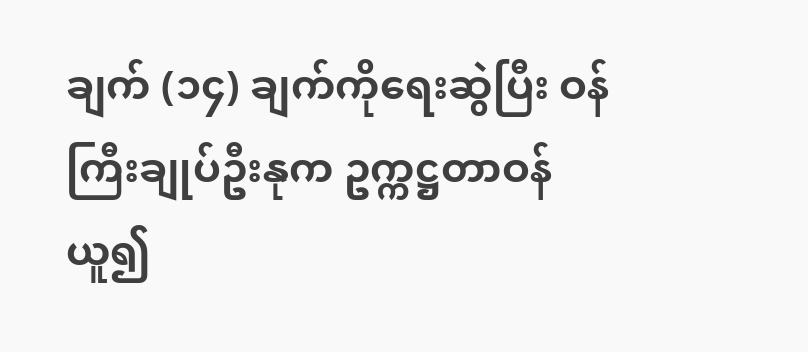ချက် (၁၄) ချက်ကိုရေးဆွဲပြီး ဝန်ကြီးချုပ်ဦးနုက ဥက္ကဋ္ဌတာဝန် ယူ၍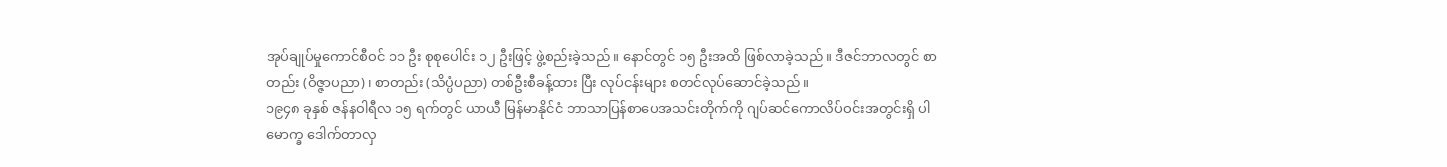အုပ်ချုပ်မှုကောင်စီဝင် ၁၁ ဦး စုစုပေါင်း ၁၂ ဦးဖြင့် ဖွဲ့စည်းခဲ့သည်။ နောင်တွင် ၁၅ ဦးအထိ ဖြစ်လာခဲ့သည်။ ဒီဇင်ဘာလတွင် စာတည်း (ဝိဇ္ဇာပညာ)၊ စာတည်း (သိပ္ပံပညာ) တစ်ဦးစီခန့်ထား ပြီး လုပ်ငန်းများ စတင်လုပ်ဆောင်ခဲ့သည်။
၁၉၄၈ ခုနှစ် ဇန်နဝါရီလ ၁၅ ရက်တွင် ယာယီ မြန်မာနိုင်ငံ ဘာသာပြန်စာပေအသင်းတိုက်ကို ဂျပ်ဆင်ကောလိပ်ဝင်းအတွင်းရှိ ပါမောက္ခ ဒေါက်တာလှ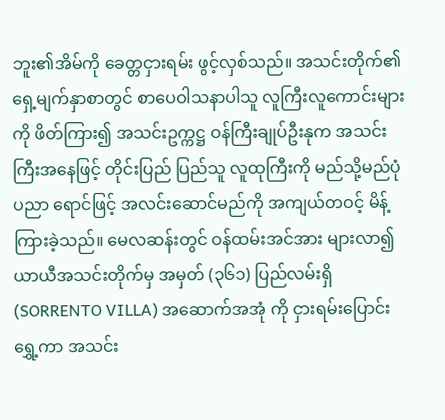ဘူး၏အိမ်ကို ခေတ္တငှားရမ်း ဖွင့်လှစ်သည်။ အသင်းတိုက်၏ ရှေ့မျက်နှာစာတွင် စာပေဝါသနာပါသူ လူကြီးလူကောင်းများကို ဖိတ်ကြား၍ အသင်းဥက္ကဋ္ဌ ဝန်ကြီးချုပ်ဦးနုက အသင်းကြီးအနေဖြင့် တိုင်းပြည် ပြည်သူ လူထုကြီးကို မည်သို့မည်ပုံ ပညာ ရောင်ဖြင့် အလင်းဆောင်မည်ကို အကျယ်တဝင့် မိန့်ကြားခဲ့သည်။ မေလဆန်းတွင် ဝန်ထမ်းအင်အား များလာ၍ ယာယီအသင်းတိုက်မှ အမှတ် (၃၆၁) ပြည်လမ်းရှိ (SORRENTO VILLA) အဆောက်အအုံ ကို ငှားရမ်းပြောင်းရွှေ့ကာ အသင်း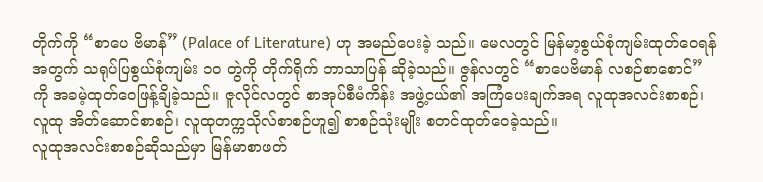တိုက်ကို “စာပေ ဗိမာန်” (Palace of Literature) ဟု အမည်ပေးခဲ့ သည်။ မေလတွင် မြန်မာ့စွယ်စုံကျမ်းထုတ်ဝေရန် အတွက် သရုပ်ပြစွယ်စုံကျမ်း ၁ဝ တွဲကို တိုက်ရိုက် ဘာသာပြန် ဆိုခဲ့သည်။ ဇွန်လတွင် “စာပေဗိမာန် လစဉ်စာစောင်”ကို အခမဲ့ထုတ်ဝေဖြန့်ချိခဲ့သည်။ ဇူလိုင်လတွင် စာအုပ်စီမံကိန်း အဖွဲ့ငယ်၏ အကြံပေးချက်အရ လူထုအလင်းစာစဉ်၊ လူထု အိတ်ဆောင်စာစဉ်၊ လူထုတက္ကသိုလ်စာစဉ်ဟူ၍ စာစဉ်သုံးမျိုး စတင်ထုတ်ဝေခဲ့သည်။
လူထုအလင်းစာစဉ်ဆိုသည်မှာ မြန်မာစာဖတ်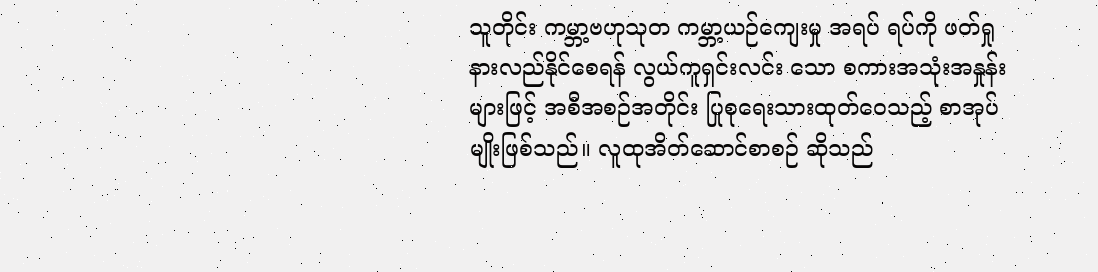သူတိုင်း ကမ္ဘာ့ဗဟုသုတ ကမ္ဘာ့ယဉ်ကျေးမှု အရပ် ရပ်ကို ဖတ်ရှုနားလည်နိုင်စေရန် လွယ်ကူရှင်းလင်း သော စကားအသုံးအနှုန်းများဖြင့် အစီအစဉ်အတိုင်း ပြုစုရေးသားထုတ်ဝေသည့် စာအုပ်မျိုးဖြစ်သည်။ လူထုအိတ်ဆောင်စာစဉ် ဆိုသည်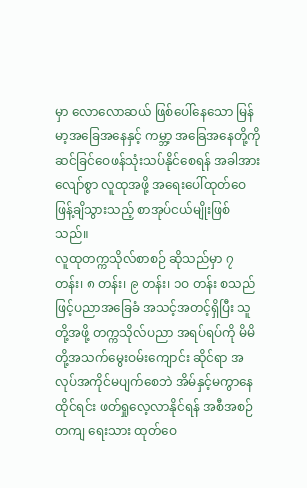မှာ လောလောဆယ် ဖြစ်ပေါ်နေသော မြန်မာ့အခြေအနေနှင့် ကမ္ဘာ့ အခြေအနေတို့ကို ဆင်ခြင်ဝေဖန်သုံးသပ်နိုင်စေရန် အခါအားလျော်စွာ လူထုအဖို့ အရေးပေါ်ထုတ်ဝေ ဖြန့်ချိသွားသည့် စာအုပ်ငယ်မျိုးဖြစ်သည်။
လူထုတက္ကသိုလ်စာစဉ် ဆိုသည်မှာ ၇ တန်း၊ ၈ တန်း၊ ၉ တန်း၊ ၁ဝ တန်း စသည်ဖြင့်ပညာအခြေခံ အသင့်အတင့်ရှိပြီး သူတို့အဖို့ တက္ကသိုလ်ပညာ အရပ်ရပ်ကို မိမိတို့အသက်မွေးဝမ်းကျောင်း ဆိုင်ရာ အလုပ်အကိုင်မပျက်စေဘဲ အိမ်နှင့်မကွာနေထိုင်ရင်း ဖတ်ရှုလေ့လာနိုင်ရန် အစီအစဉ်တကျ ရေးသား ထုတ်ဝေ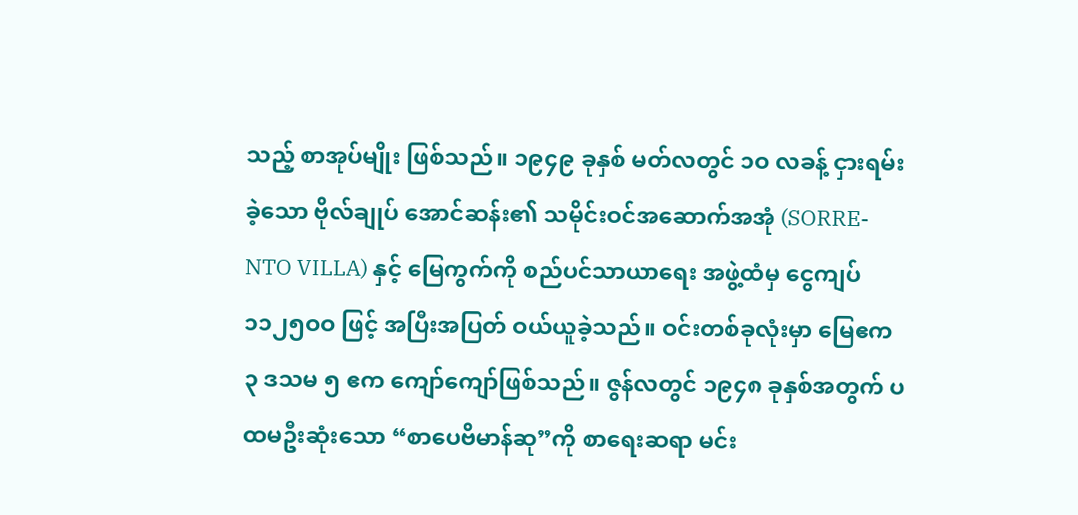သည့် စာအုပ်မျိုး ဖြစ်သည်။ ၁၉၄၉ ခုနှစ် မတ်လတွင် ၁ဝ လခန့် ငှားရမ်းခဲ့သော ဗိုလ်ချုပ် အောင်ဆန်း၏ သမိုင်းဝင်အဆောက်အအုံ (SORRE-NTO VILLA) နှင့် မြေကွက်ကို စည်ပင်သာယာရေး အဖွဲ့ထံမှ ငွေကျပ် ၁၁၂၅ဝဝ ဖြင့် အပြီးအပြတ် ဝယ်ယူခဲ့သည်။ ဝင်းတစ်ခုလုံးမှာ မြေဧက ၃ ဒသမ ၅ ဧက ကျော်ကျော်ဖြစ်သည်။ ဇွန်လတွင် ၁၉၄၈ ခုနှစ်အတွက် ပထမဦးဆုံးသော “စာပေဗိမာန်ဆု”ကို စာရေးဆရာ မင်း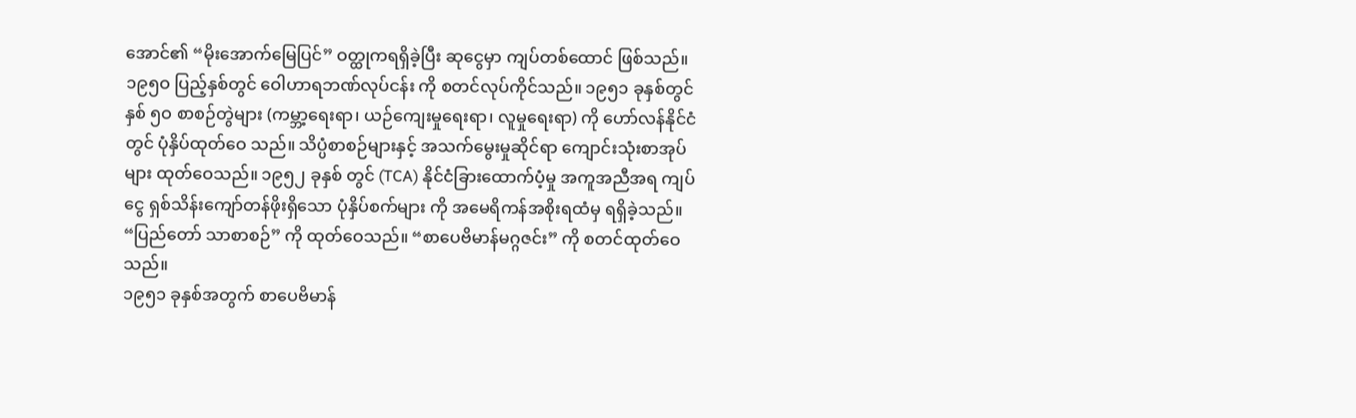အောင်၏ “မိုးအောက်မြေပြင်” ဝတ္ထုကရရှိခဲ့ပြီး ဆုငွေမှာ ကျပ်တစ်ထောင် ဖြစ်သည်။
၁၉၅ဝ ပြည့်နှစ်တွင် ဝေါဟာရဘဏ်လုပ်ငန်း ကို စတင်လုပ်ကိုင်သည်။ ၁၉၅၁ ခုနှစ်တွင် နှစ် ၅ဝ စာစဉ်တွဲများ (ကမ္ဘာ့ရေးရာ၊ ယဉ်ကျေးမှုရေးရာ၊ လူမှုရေးရာ) ကို ဟော်လန်နိုင်ငံတွင် ပုံနှိပ်ထုတ်ဝေ သည်။ သိပ္ပံစာစဉ်များနှင့် အသက်မွေးမှုဆိုင်ရာ ကျောင်းသုံးစာအုပ်များ ထုတ်ဝေသည်။ ၁၉၅၂ ခုနှစ် တွင် (TCA) နိုင်ငံခြားထောက်ပံ့မှု အကူအညီအရ ကျပ်ငွေ ရှစ်သိန်းကျော်တန်ဖိုးရှိသော ပုံနှိပ်စက်များ ကို အမေရိကန်အစိုးရထံမှ ရရှိခဲ့သည်။ “ပြည်တော် သာစာစဉ်” ကို ထုတ်ဝေသည်။ “စာပေဗိမာန်မဂ္ဂဇင်း” ကို စတင်ထုတ်ဝေသည်။
၁၉၅၁ ခုနှစ်အတွက် စာပေဗိမာန်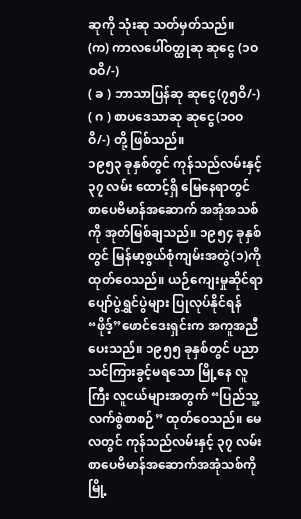ဆုကို သုံးဆု သတ်မှတ်သည်။
(က) ကာလပေါ်ဝတ္ထုဆု ဆုငွေ (၁ဝဝဝိ/-)
( ခ ) ဘာသာပြန်ဆု ဆုငွေ(၇၅ဝိ/-)
( ဂ ) စာပဒေသာဆု ဆုငွေ(၁ဝဝဝိ/-) တို့ ဖြစ်သည်။
၁၉၅၃ ခုနှစ်တွင် ကုန်သည်လမ်းနှင့် ၃၇ လမ်း ထောင့်ရှိ မြေနေရာတွင် စာပေဗိမာန်အဆောက် အအုံအသစ်ကို အုတ်မြစ်ချသည်။ ၁၉၅၄ ခုနှစ်တွင် မြန်မာ့စွယ်စုံကျမ်းအတွဲ(၁)ကို ထုတ်ဝေသည်။ ယဉ်ကျေးမှုဆိုင်ရာ ပျော်ပွဲရွှင်ပွဲများ ပြုလုပ်နိုင်ရန် “ဖိုဒ့်”ဖောင်ဒေးရှင်းက အကူအညီပေးသည်။ ၁၉၅၅ ခုနှစ်တွင် ပညာသင်ကြားခွင့်မရသော မြို့နေ လူကြီး လူငယ်များအတွက် “ပြည်သူ့လက်စွဲစာစဉ်” ထုတ်ဝေသည်။ မေလတွင် ကုန်သည်လမ်းနှင့် ၃၇ လမ်း စာပေဗိမာန်အဆောက်အအုံသစ်ကို မြို့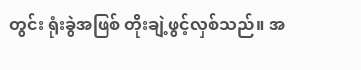တွင်း ရုံးခွဲအဖြစ် တိုးချဲ့ဖွင့်လှစ်သည်။ အ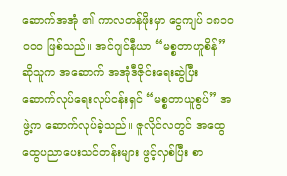ဆောက်အအုံ ၏ ကာလတန်ဖိုးမှာ ငွေကျပ် ၁၈၁ဝဝဝဝ ဖြစ်သည်။ အင်ဂျင်နီယာ “မစ္စတာဟူစိန်” ဆိုသူက အဆောက် အအုံဒီဇိုင်းရေးဆွဲပြီး ဆောက်လုပ်ရေးလုပ်ငန်းရှင် “မစ္စတာယူစွပ်” အဖွဲ့က ဆောက်လုပ်ခဲ့သည်။ ဇူလိုင်လတွင် အထွေထွေပညာပေးသင်တန်းများ ဖွင့်လှစ်ပြီး စာ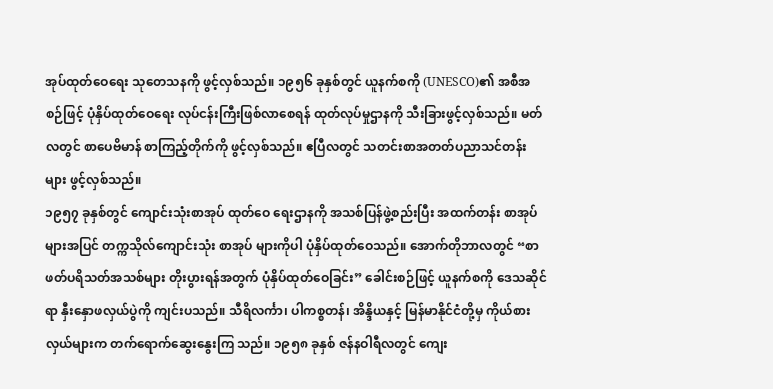အုပ်ထုတ်ဝေရေး သုတေသနကို ဖွင့်လှစ်သည်။ ၁၉၅၆ ခုနှစ်တွင် ယူနက်စကို (UNESCO)၏ အစီအစဉ်ဖြင့် ပုံနှိပ်ထုတ်ဝေရေး လုပ်ငန်းကြီးဖြစ်လာစေရန် ထုတ်လုပ်မှုဌာနကို သီးခြားဖွင့်လှစ်သည်။ မတ်လတွင် စာပေဗိမာန် စာကြည့်တိုက်ကို ဖွင့်လှစ်သည်။ ဧပြီလတွင် သတင်းစာအတတ်ပညာသင်တန်းများ ဖွင့်လှစ်သည်။
၁၉၅၇ ခုနှစ်တွင် ကျောင်းသုံးစာအုပ် ထုတ်ဝေ ရေးဌာနကို အသစ်ပြန်ဖွဲ့စည်းပြီး အထက်တန်း စာအုပ်များအပြင် တက္ကသိုလ်ကျောင်းသုံး စာအုပ် များကိုပါ ပုံနှိပ်ထုတ်ဝေသည်။ အောက်တိုဘာလတွင် “စာဖတ်ပရိသတ်အသစ်များ တိုးပွားရန်အတွက် ပုံနှိပ်ထုတ်ဝေခြင်း” ခေါင်းစဉ်ဖြင့် ယူနက်စကို ဒေသဆိုင်ရာ နှီးနှောဖလှယ်ပွဲကို ကျင်းပသည်။ သီရိလင်္ကာ၊ ပါကစ္စတန်၊ အိန္ဒိယနှင့် မြန်မာနိုင်ငံတို့မှ ကိုယ်စားလှယ်များက တက်ရောက်ဆွေးနွေးကြ သည်။ ၁၉၅၈ ခုနှစ် ဇန်နဝါရီလတွင် ကျေး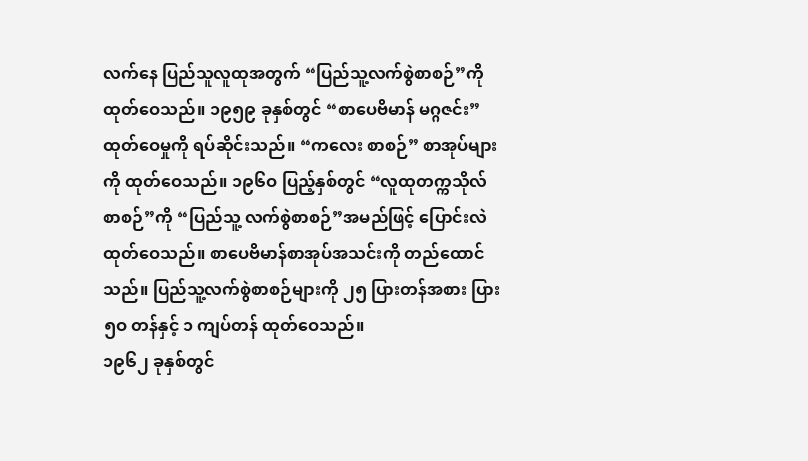လက်နေ ပြည်သူလူထုအတွက် “ပြည်သူ့လက်စွဲစာစဉ်”ကို ထုတ်ဝေသည်။ ၁၉၅၉ ခုနှစ်တွင် “စာပေဗိမာန် မဂ္ဂဇင်း” ထုတ်ဝေမှုကို ရပ်ဆိုင်းသည်။ “ကလေး စာစဉ်” စာအုပ်များကို ထုတ်ဝေသည်။ ၁၉၆ဝ ပြည့်နှစ်တွင် “လူထုတက္ကသိုလ်စာစဉ်”ကို “ပြည်သူ့ လက်စွဲစာစဉ်”အမည်ဖြင့် ပြောင်းလဲထုတ်ဝေသည်။ စာပေဗိမာန်စာအုပ်အသင်းကို တည်ထောင်သည်။ ပြည်သူ့လက်စွဲစာစဉ်များကို ၂၅ ပြားတန်အစား ပြား ၅ဝ တန်နှင့် ၁ ကျပ်တန် ထုတ်ဝေသည်။
၁၉၆၂ ခုနှစ်တွင်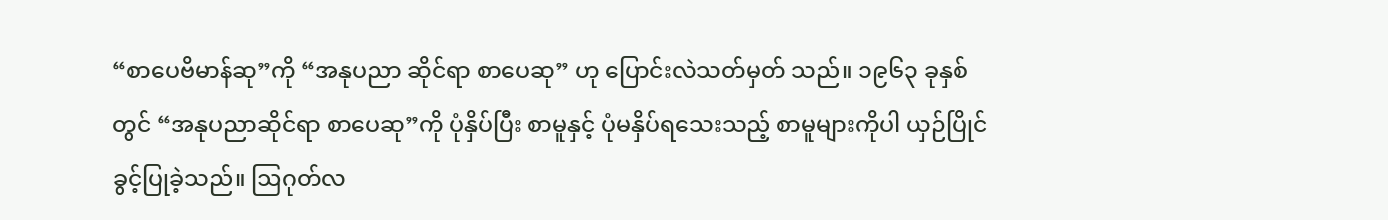“စာပေဗိမာန်ဆု”ကို “အနုပညာ ဆိုင်ရာ စာပေဆု” ဟု ပြောင်းလဲသတ်မှတ် သည်။ ၁၉၆၃ ခုနှစ်တွင် “အနုပညာဆိုင်ရာ စာပေဆု”ကို ပုံနှိပ်ပြီး စာမူနှင့် ပုံမနှိပ်ရသေးသည့် စာမူများကိုပါ ယှဉ်ပြိုင်ခွင့်ပြုခဲ့သည်။ ဩဂုတ်လ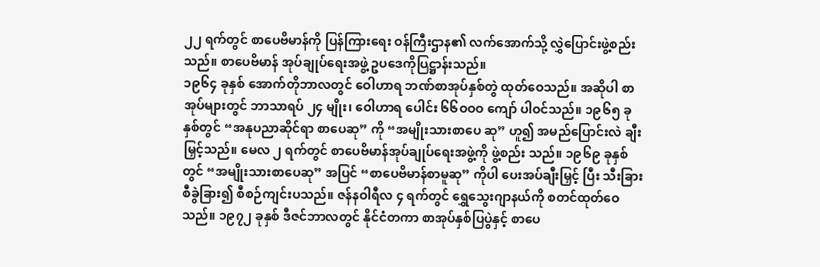၂၂ ရက်တွင် စာပေဗိမာန်ကို ပြန်ကြားရေး ဝန်ကြီးဌာန၏ လက်အောက်သို့ လွှဲပြောင်းဖွဲ့စည်းသည်။ စာပေဗိမာန် အုပ်ချုပ်ရေးအဖွဲ့ ဥပဒေကိုပြဋ္ဌာန်းသည်။
၁၉၆၄ ခုနှစ် အောက်တိုဘာလတွင် ဝေါဟာရ ဘဏ်စာအုပ်နှစ်တွဲ ထုတ်ဝေသည်။ အဆိုပါ စာအုပ်များတွင် ဘာသာရပ် ၂၄ မျိုး၊ ဝေါဟာရ ပေါင်း ၆၆ဝဝဝ ကျော် ပါဝင်သည်။ ၁၉၆၅ ခုနှစ်တွင် “အနုပညာဆိုင်ရာ စာပေဆု” ကို “အမျိုးသားစာပေ ဆု” ဟူ၍ အမည်ပြောင်းလဲ ချီးမြှင့်သည်။ မေလ ၂ ရက်တွင် စာပေဗိမာန်အုပ်ချုပ်ရေးအဖွဲ့ကို ဖွဲ့စည်း သည်။ ၁၉၆၉ ခုနှစ်တွင် “အမျိုးသားစာပေဆု” အပြင် “စာပေဗိမာန်စာမူဆု” ကိုပါ ပေးအပ်ချီးမြှင့် ပြီး သီးခြားစီခွဲခြား၍ စီစဉ်ကျင်းပသည်။ ဇန်နဝါရီလ ၄ ရက်တွင် ရွှေသွေးဂျာနယ်ကို စတင်ထုတ်ဝေ သည်။ ၁၉၇၂ ခုနှစ် ဒီဇင်ဘာလတွင် နိုင်ငံတကာ စာအုပ်နှစ်ပြပွဲနှင့် စာပေ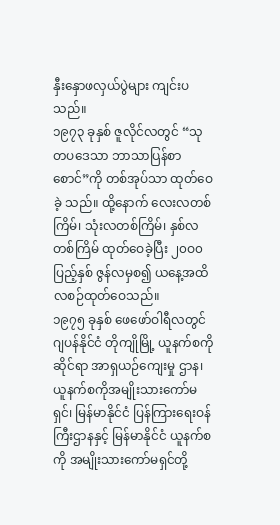နှီးနှောဖလှယ်ပွဲများ ကျင်းပသည်။
၁၉၇၃ ခုနှစ် ဇူလိုင်လတွင် “သုတပဒေသာ ဘာသာပြန်စာစောင်”ကို တစ်အုပ်သာ ထုတ်ဝေခဲ့ သည်။ ထို့နောက် လေးလတစ်ကြိမ်၊ သုံးလတစ်ကြိမ်၊ နှစ်လတစ်ကြိမ် ထုတ်ဝေခဲ့ပြီး ၂၀ဝ၀ ပြည့်နှစ် ဇွန်လမှစ၍ ယနေ့အထိ လစဉ်ထုတ်ဝေသည်။
၁၉၇၅ ခုနှစ် ဖေဖော်ဝါရီလတွင် ဂျပန်နိုင်ငံ တိုကျိုမြို့ ယူနက်စကိုဆိုင်ရာ အာရှယဉ်ကျေးမှု ဌာန၊ ယူနက်စကိုအမျိုးသားကော်မရှင်၊ မြန်မာနိုင်ငံ ပြန်ကြားရေးဝန်ကြီးဌာနနှင့် မြန်မာနိုင်ငံ ယူနက်စကို အမျိုးသားကော်မရှင်တို့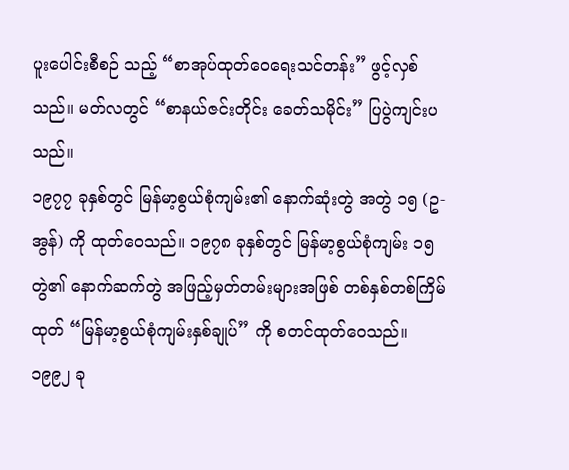ပူးပေါင်းစီစဉ် သည့် “စာအုပ်ထုတ်ဝေရေးသင်တန်း” ဖွင့်လှစ် သည်။ မတ်လတွင် “စာနယ်ဇင်းတိုင်း ခေတ်သမိုင်း” ပြပွဲကျင်းပသည်။
၁၉၇၇ ခုနှစ်တွင် မြန်မာ့စွယ်စုံကျမ်း၏ နောက်ဆုံးတွဲ အတွဲ ၁၅ (ဥ-အွန်) ကို ထုတ်ဝေသည်။ ၁၉၇၈ ခုနှစ်တွင် မြန်မာ့စွယ်စုံကျမ်း ၁၅ တွဲ၏ နောက်ဆက်တွဲ အဖြည့်မှတ်တမ်းများအဖြစ် တစ်နှစ်တစ်ကြိမ်ထုတ် “မြန်မာ့စွယ်စုံကျမ်းနှစ်ချုပ်” ကို စတင်ထုတ်ဝေသည်။ ၁၉၉၂ ခု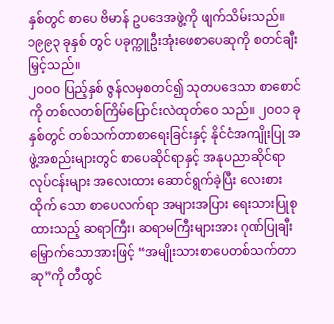နှစ်တွင် စာပေ ဗိမာန် ဥပဒေအဖွဲ့ကို ဖျက်သိမ်းသည်။ ၁၉၉၃ ခုနှစ် တွင် ပခုက္ကူဦးအုံးဖေစာပေဆုကို စတင်ချီးမြှင့်သည်။
၂ဝဝဝ ပြည့်နှစ် ဇွန်လမှစတင်၍ သုတပဒေသာ စာစောင်ကို တစ်လတစ်ကြိမ်ပြောင်းလဲထုတ်ဝေ သည်။ ၂ဝဝ၁ ခုနှစ်တွင် တစ်သက်တာစာရေးခြင်းနှင့် နိုင်ငံအကျိုးပြု အဖွဲ့အစည်းများတွင် စာပေဆိုင်ရာနှင့် အနုပညာဆိုင်ရာလုပ်ငန်းများ အလေးထား ဆောင်ရွက်ခဲ့ပြီး လေးစားထိုက် သော စာပေလက်ရာ အများအပြား ရေးသားပြုစုထားသည့် ဆရာကြီး၊ ဆရာမကြီးများအား ဂုဏ်ပြုချီးမြှောက်သောအားဖြင့် “အမျိုးသားစာပေတစ်သက်တာဆု”ကို တီထွင်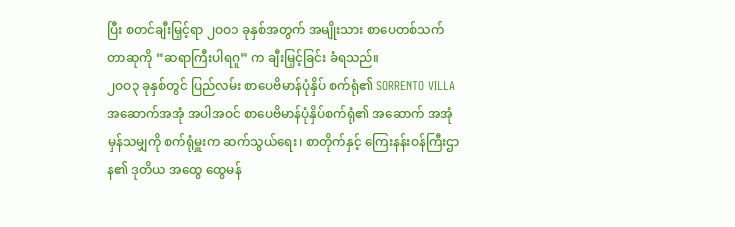ပြီး စတင်ချီးမြှင့်ရာ ၂ဝဝ၁ ခုနှစ်အတွက် အမျိုးသား စာပေတစ်သက်တာဆုကို “ဆရာကြီးပါရဂူ” က ချီးမြှင့်ခြင်း ခံရသည်။
၂ဝဝ၃ ခုနှစ်တွင် ပြည်လမ်း စာပေဗိမာန်ပုံနှိပ် စက်ရုံ၏ SORRENTO VILLA အဆောက်အအုံ အပါအဝင် စာပေဗိမာန်ပုံနှိပ်စက်ရုံ၏ အဆောက် အအုံမှန်သမျှကို စက်ရုံမှူးက ဆက်သွယ်ရေး၊ စာတိုက်နှင့် ကြေးနန်းဝန်ကြီးဌာန၏ ဒုတိယ အထွေ ထွေမန်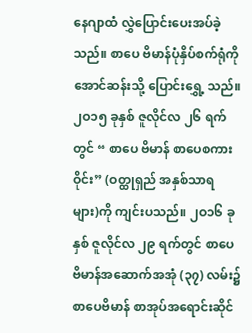နေဂျာထံ လွှဲပြောင်းပေးအပ်ခဲ့သည်။ စာပေ ဗိမာန်ပုံနှိပ်စက်ရုံကို အောင်ဆန်းသို့ ပြောင်းရွှေ့ သည်။
၂ဝ၁၅ ခုနှစ် ဇူလိုင်လ ၂၆ ရက်တွင် “ စာပေ ဗိမာန် စာပေစကားဝိုင်း” (ဝတ္ထုရှည် အနှစ်သာရ များ)ကို ကျင်းပသည်။ ၂ဝ၁၆ ခုနှစ် ဇူလိုင်လ ၂၉ ရက်တွင် စာပေဗိမာန်အဆောက်အအုံ (၃၇) လမ်း၌ စာပေဗိမာန် စာအုပ်အရောင်းဆိုင်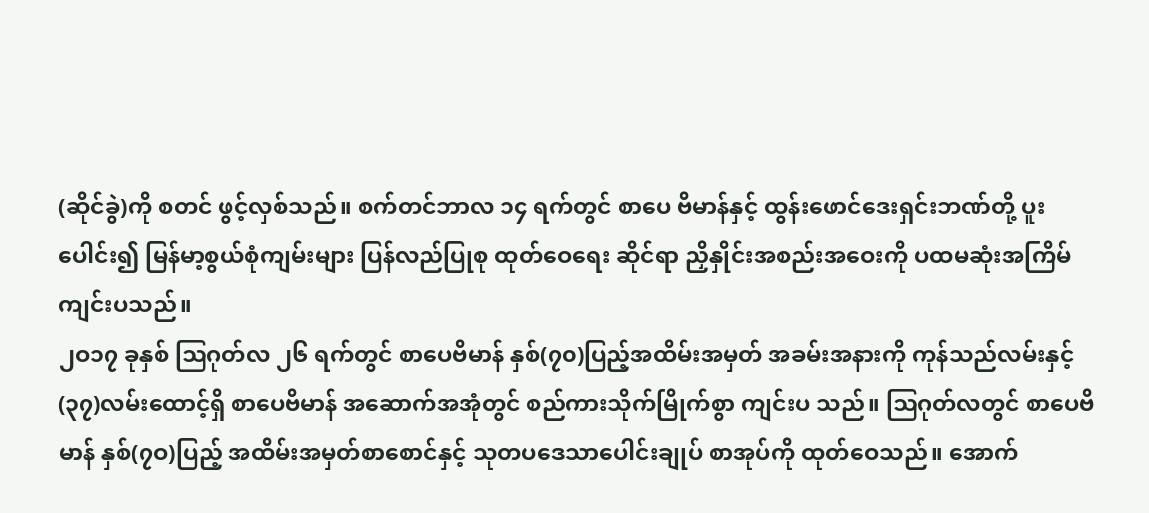(ဆိုင်ခွဲ)ကို စတင် ဖွင့်လှစ်သည်။ စက်တင်ဘာလ ၁၄ ရက်တွင် စာပေ ဗိမာန်နှင့် ထွန်းဖောင်ဒေးရှင်းဘဏ်တို့ ပူးပေါင်း၍ မြန်မာ့စွယ်စုံကျမ်းများ ပြန်လည်ပြုစု ထုတ်ဝေရေး ဆိုင်ရာ ညှိနှိုင်းအစည်းအဝေးကို ပထမဆုံးအကြိမ် ကျင်းပသည်။
၂ဝ၁၇ ခုနှစ် ဩဂုတ်လ ၂၆ ရက်တွင် စာပေဗိမာန် နှစ်(၇၀)ပြည့်အထိမ်းအမှတ် အခမ်းအနားကို ကုန်သည်လမ်းနှင့် (၃၇)လမ်းထောင့်ရှိ စာပေဗိမာန် အဆောက်အအုံတွင် စည်ကားသိုက်မြိုက်စွာ ကျင်းပ သည်။ ဩဂုတ်လတွင် စာပေဗိမာန် နှစ်(၇ဝ)ပြည့် အထိမ်းအမှတ်စာစောင်နှင့် သုတပဒေသာပေါင်းချုပ် စာအုပ်ကို ထုတ်ဝေသည်။ အောက်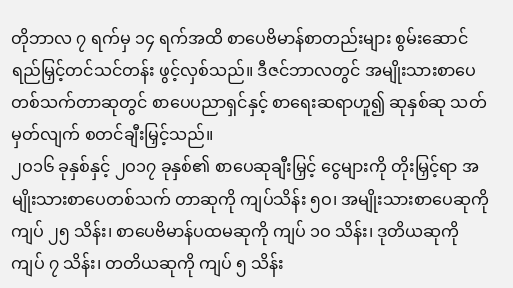တိုဘာလ ၇ ရက်မှ ၁၄ ရက်အထိ စာပေဗိမာန်စာတည်းများ စွမ်းဆောင်ရည်မြှင့်တင်သင်တန်း ဖွင့်လှစ်သည်။ ဒီဇင်ဘာလတွင် အမျိုးသားစာပေ တစ်သက်တာဆုတွင် စာပေပညာရှင်နှင့် စာရေးဆရာဟူ၍ ဆုနှစ်ဆု သတ်မှတ်လျက် စတင်ချီးမြှင့်သည်။
၂ဝ၁၆ ခုနှစ်နှင့် ၂ဝ၁၇ ခုနှစ်၏ စာပေဆုချီးမြှင့် ငွေများကို တိုးမြှင့်ရာ အမျိုးသားစာပေတစ်သက် တာဆုကို ကျပ်သိန်း ၅ဝ၊ အမျိုးသားစာပေဆုကို ကျပ် ၂၅ သိန်း၊ စာပေဗိမာန်ပထမဆုကို ကျပ် ၁ဝ သိန်း၊ ဒုတိယဆုကို ကျပ် ၇ သိန်း၊ တတိယဆုကို ကျပ် ၅ သိန်း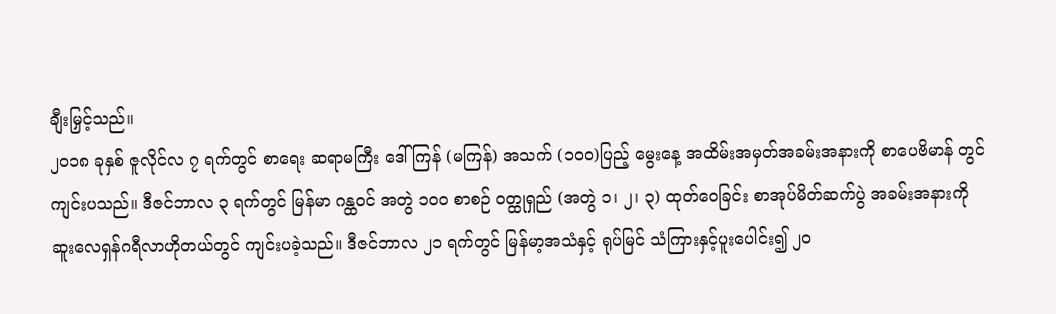ချီးမြှင့်သည်။
၂ဝ၁၈ ခုနှစ် ဇူလိုင်လ ၇ ရက်တွင် စာရေး ဆရာမကြီး ဒေါ်ကြန် (မကြန်) အသက် (၁ဝဝ)ပြည့် မွေးနေ့ အထိမ်းအမှတ်အခမ်းအနားကို စာပေဗိမာန် တွင် ကျင်းပသည်။ ဒီဇင်ဘာလ ၃ ရက်တွင် မြန်မာ ဂန္ထဝင် အတွဲ ၁ဝဝ စာစဉ် ဝတ္ထုရှည် (အတွဲ ၁၊ ၂၊ ၃) ထုတ်ဝေခြင်း စာအုပ်မိတ်ဆက်ပွဲ အခမ်းအနားကို ဆူးလေရှန်ဂရီလာဟိုတယ်တွင် ကျင်းပခဲ့သည်။ ဒီဇင်ဘာလ ၂၁ ရက်တွင် မြန်မာ့အသံနှင့် ရုပ်မြင် သံကြားနှင့်ပူးပေါင်း၍ ၂ဝ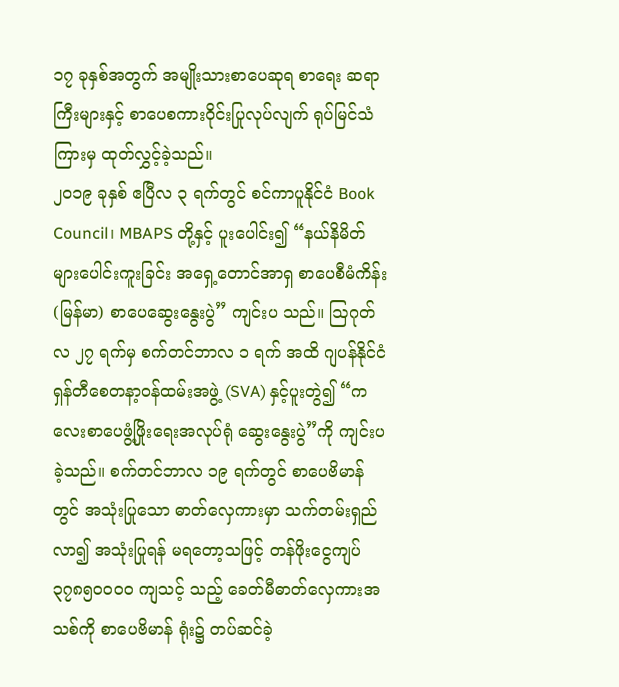၁၇ ခုနှစ်အတွက် အမျိုးသားစာပေဆုရ စာရေး ဆရာကြီးများနှင့် စာပေစကားဝိုင်းပြုလုပ်လျက် ရုပ်မြင်သံကြားမှ ထုတ်လွှင့်ခဲ့သည်။
၂ဝ၁၉ ခုနှစ် ဧပြီလ ၃ ရက်တွင် စင်ကာပူနိုင်ငံ Book Council၊ MBAPS တို့နှင့် ပူးပေါင်း၍ “နယ်နိမိတ်များပေါင်းကူးခြင်း အရှေ့တောင်အာရှ စာပေစီမံကိန်း (မြန်မာ) စာပေဆွေးနွေးပွဲ” ကျင်းပ သည်။ ဩဂုတ်လ ၂၇ ရက်မှ စက်တင်ဘာလ ၁ ရက် အထိ ဂျပန်နိုင်ငံ ရှန်တီစေတနာ့ဝန်ထမ်းအဖွဲ့ (SVA) နှင့်ပူးတွဲ၍ “ကလေးစာပေဖွံ့ဖြိုးရေးအလုပ်ရုံ ဆွေးနွေးပွဲ”ကို ကျင်းပခဲ့သည်။ စက်တင်ဘာလ ၁၉ ရက်တွင် စာပေဗိမာန်တွင် အသုံးပြုသော ဓာတ်လှေကားမှာ သက်တမ်းရှည်လာ၍ အသုံးပြုရန် မရတော့သဖြင့် တန်ဖိုးငွေကျပ် ၃၇၈၅ဝဝဝဝ ကျသင့် သည့် ခေတ်မီဓာတ်လှေကားအသစ်ကို စာပေဗိမာန် ရုံး၌ တပ်ဆင်ခဲ့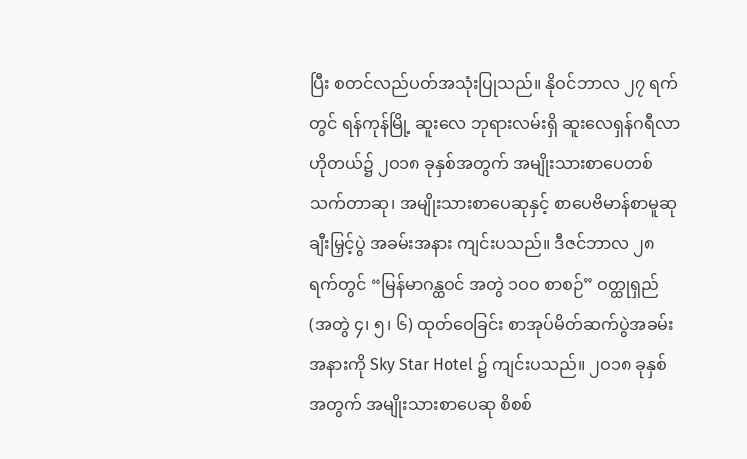ပြီး စတင်လည်ပတ်အသုံးပြုသည်။ နိုဝင်ဘာလ ၂၇ ရက်တွင် ရန်ကုန်မြို့ ဆူးလေ ဘုရားလမ်းရှိ ဆူးလေရှန်ဂရီလာဟိုတယ်၌ ၂ဝ၁၈ ခုနှစ်အတွက် အမျိုးသားစာပေတစ်သက်တာဆု၊ အမျိုးသားစာပေဆုနှင့် စာပေဗိမာန်စာမူဆု ချီးမြှင့်ပွဲ အခမ်းအနား ကျင်းပသည်။ ဒီဇင်ဘာလ ၂၈ ရက်တွင် “မြန်မာဂန္ထဝင် အတွဲ ၁ဝဝ စာစဉ်” ဝတ္ထုရှည် (အတွဲ ၄၊ ၅၊ ၆) ထုတ်ဝေခြင်း စာအုပ်မိတ်ဆက်ပွဲအခမ်း အနားကို Sky Star Hotel ၌ ကျင်းပသည်။ ၂ဝ၁၈ ခုနှစ်အတွက် အမျိုးသားစာပေဆု စိစစ်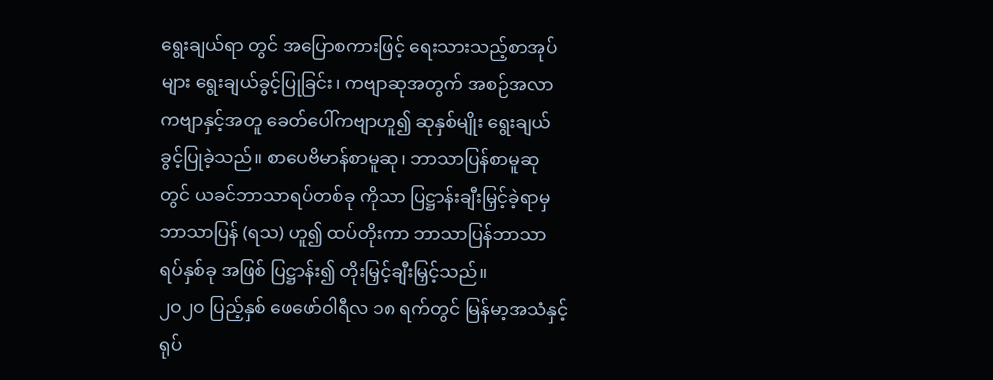ရွေးချယ်ရာ တွင် အပြောစကားဖြင့် ရေးသားသည့်စာအုပ်များ ရွေးချယ်ခွင့်ပြုခြင်း၊ ကဗျာဆုအတွက် အစဉ်အလာ ကဗျာနှင့်အတူ ခေတ်ပေါ်ကဗျာဟူ၍ ဆုနှစ်မျိုး ရွေးချယ်ခွင့်ပြုခဲ့သည်။ စာပေဗိမာန်စာမူဆု၊ ဘာသာပြန်စာမူဆု တွင် ယခင်ဘာသာရပ်တစ်ခု ကိုသာ ပြဋ္ဌာန်းချီးမြှင့်ခဲ့ရာမှ ဘာသာပြန် (ရသ) ဟူ၍ ထပ်တိုးကာ ဘာသာပြန်ဘာသာရပ်နှစ်ခု အဖြစ် ပြဋ္ဌာန်း၍ တိုးမြှင့်ချီးမြှင့်သည်။
၂ဝ၂ဝ ပြည့်နှစ် ဖေဖော်ဝါရီလ ၁၈ ရက်တွင် မြန်မာ့အသံနှင့် ရုပ်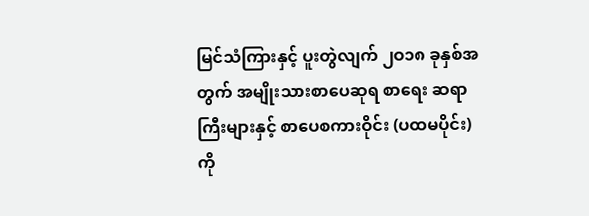မြင်သံကြားနှင့် ပူးတွဲလျက် ၂ဝ၁၈ ခုနှစ်အတွက် အမျိုးသားစာပေဆုရ စာရေး ဆရာကြီးများနှင့် စာပေစကားဝိုင်း (ပထမပိုင်း) ကို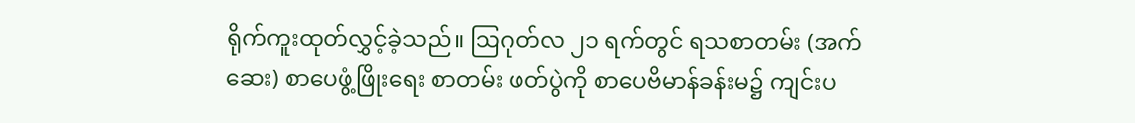ရိုက်ကူးထုတ်လွှင့်ခဲ့သည်။ ဩဂုတ်လ ၂၁ ရက်တွင် ရသစာတမ်း (အက်ဆေး) စာပေဖွံ့ဖြိုးရေး စာတမ်း ဖတ်ပွဲကို စာပေဗိမာန်ခန်းမ၌ ကျင်းပ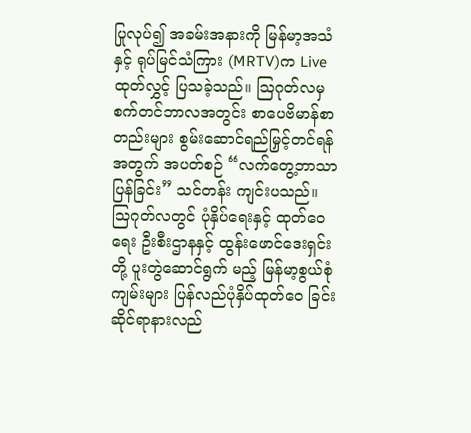ပြုလုပ်၍ အခမ်းအနားကို မြန်မာ့အသံနှင့် ရုပ်မြင်သံကြား (MRTV)က Live ထုတ်လွှင့် ပြသခဲ့သည်။ ဩဂုတ်လမှ စက်တင်ဘာလအတွင်း စာပေဗိမာန်စာတည်းများ စွမ်းဆောင်ရည်မြှင့်တင်ရန်အတွက် အပတ်စဉ် “လက်တွေ့ဘာသာ ပြန်ခြင်း” သင်တန်း ကျင်းပသည်။ ဩဂုတ်လတွင် ပုံနှိပ်ရေးနှင့် ထုတ်ဝေရေး ဦးစီးဌာနနှင့် ထွန်းဖောင်ဒေးရှင်းတို့ ပူးတွဲဆောင်ရွက် မည့် မြန်မာ့စွယ်စုံကျမ်းများ ပြန်လည်ပုံနှိပ်ထုတ်ဝေ ခြင်းဆိုင်ရာနားလည်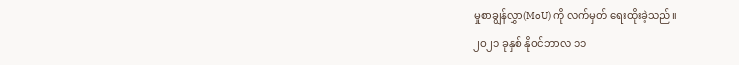မှုစာချွန်လွှာ(MoU) ကို လက်မှတ် ရေးထိုးခဲ့သည်။
၂ဝ၂၁ ခုနှစ် နိုဝင်ဘာလ ၁၁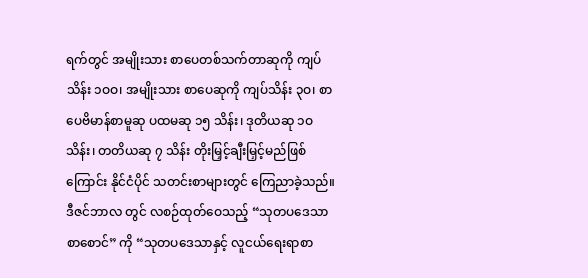ရက်တွင် အမျိုးသား စာပေတစ်သက်တာဆုကို ကျပ်သိန်း ၁ဝဝ၊ အမျိုးသား စာပေဆုကို ကျပ်သိန်း ၃ဝ၊ စာပေဗိမာန်စာမူဆု ပထမဆု ၁၅ သိန်း၊ ဒုတိယဆု ၁ဝ သိန်း၊ တတိယဆု ၇ သိန်း တိုးမြှင့်ချီးမြှင့်မည်ဖြစ်ကြောင်း နိုင်ငံပိုင် သတင်းစာများတွင် ကြေညာခဲ့သည်။ ဒီဇင်ဘာလ တွင် လစဉ်ထုတ်ဝေသည့် “သုတပဒေသာစာစောင်” ကို “သုတပဒေသာနှင့် လူငယ်ရေးရာစာ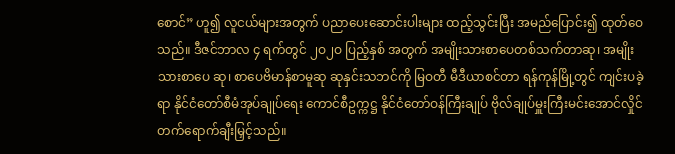စောင်” ဟူ၍ လူငယ်များအတွက် ပညာပေးဆောင်းပါးများ ထည့်သွင်းပြီး အမည်ပြောင်း၍ ထုတ်ဝေသည်။ ဒီဇင်ဘာလ ၄ ရက်တွင် ၂ဝ၂ဝ ပြည့်နှစ် အတွက် အမျိုးသားစာပေတစ်သက်တာဆု၊ အမျိုးသားစာပေ ဆု၊ စာပေဗိမာန်စာမူဆု ဆုနှင်းသဘင်ကို မြဝတီ မီဒီယာစင်တာ ရန်ကုန်မြို့တွင် ကျင်းပခဲ့ရာ နိုင်ငံတော်စီမံအုပ်ချုပ်ရေး ကောင်စီဥက္ကဋ္ဌ နိုင်ငံတော်ဝန်ကြီးချုပ် ဗိုလ်ချုပ်မှူးကြီးမင်းအောင်လှိုင် တက်ရောက်ချီးမြှင့်သည်။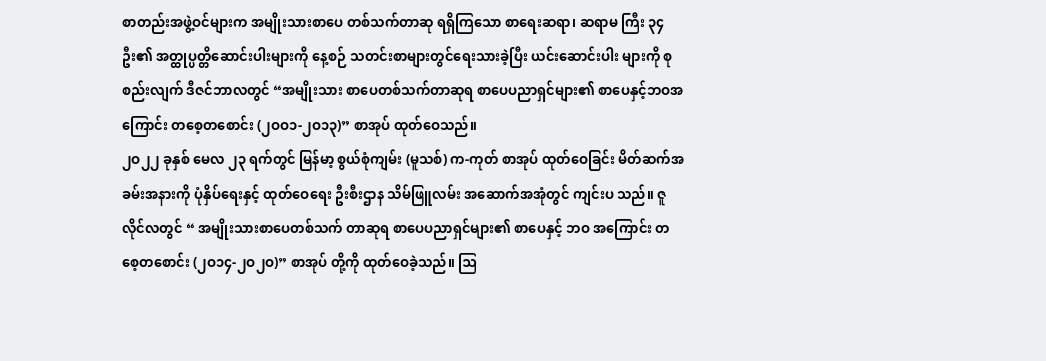စာတည်းအဖွဲ့ဝင်များက အမျိုးသားစာပေ တစ်သက်တာဆု ရရှိကြသော စာရေးဆရာ၊ ဆရာမ ကြီး ၃၄ ဦး၏ အတ္ထုပ္ပတ္တိဆောင်းပါးများကို နေ့စဉ် သတင်းစာများတွင်ရေးသားခဲ့ပြီး ယင်းဆောင်းပါး များကို စုစည်းလျက် ဒီဇင်ဘာလတွင် “အမျိုးသား စာပေတစ်သက်တာဆုရ စာပေပညာရှင်များ၏ စာပေနှင့်ဘဝအကြောင်း တစေ့တစောင်း (၂ဝဝ၁-၂ဝ၁၃)” စာအုပ် ထုတ်ဝေသည်။
၂ဝ၂၂ ခုနှစ် မေလ ၂၃ ရက်တွင် မြန်မာ့ စွယ်စုံကျမ်း (မူသစ်) က-ကုတ် စာအုပ် ထုတ်ဝေခြင်း မိတ်ဆက်အခမ်းအနားကို ပုံနှိပ်ရေးနှင့် ထုတ်ဝေရေး ဦးစီးဌာန သိမ်ဖြူလမ်း အဆောက်အအုံတွင် ကျင်းပ သည်။ ဇူလိုင်လတွင် “ အမျိုးသားစာပေတစ်သက် တာဆုရ စာပေပညာရှင်များ၏ စာပေနှင့် ဘဝ အကြောင်း တစေ့တစောင်း (၂ဝ၁၄-၂ဝ၂ဝ)” စာအုပ် တို့ကို ထုတ်ဝေခဲ့သည်။ ဩ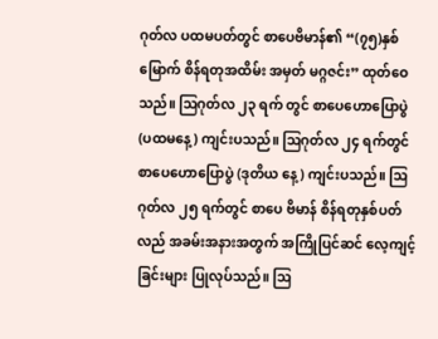ဂုတ်လ ပထမပတ်တွင် စာပေဗိမာန်၏ “(၇၅)နှစ်မြောက် စိန်ရတုအထိမ်း အမှတ် မဂ္ဂဇင်း” ထုတ်ဝေသည်။ ဩဂုတ်လ ၂၃ ရက် တွင် စာပေဟောပြောပွဲ (ပထမနေ့) ကျင်းပသည်။ ဩဂုတ်လ ၂၄ ရက်တွင် စာပေဟောပြောပွဲ (ဒုတိယ နေ့) ကျင်းပသည်။ ဩဂုတ်လ ၂၅ ရက်တွင် စာပေ ဗိမာန် စိန်ရတုနှစ်ပတ်လည် အခမ်းအနားအတွက် အကြိုပြင်ဆင် လေ့ကျင့်ခြင်းများ ပြုလုပ်သည်။ ဩ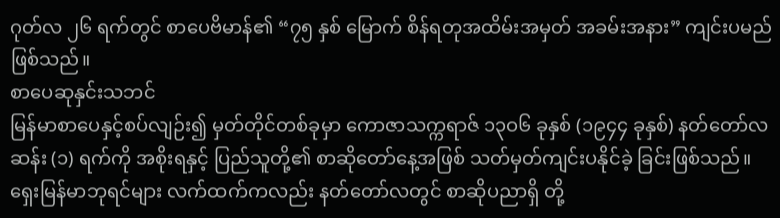ဂုတ်လ ၂၆ ရက်တွင် စာပေဗိမာန်၏ “၇၅ နှစ် မြောက် စိန်ရတုအထိမ်းအမှတ် အခမ်းအနား” ကျင်းပမည်ဖြစ်သည်။
စာပေဆုနှင်းသဘင်
မြန်မာစာပေနှင့်စပ်လျဉ်း၍ မှတ်တိုင်တစ်ခုမှာ ကောဇာသက္ကရာဇ် ၁၃ဝ၆ ခုနှစ် (၁၉၄၄ ခုနှစ်) နတ်တော်လဆန်း (၁) ရက်ကို အစိုးရနှင့် ပြည်သူတို့၏ စာဆိုတော်နေ့အဖြစ် သတ်မှတ်ကျင်းပနိုင်ခဲ့ ခြင်းဖြစ်သည်။ ရှေးမြန်မာဘုရင်များ လက်ထက်ကလည်း နတ်တော်လတွင် စာဆိုပညာရှိ တို့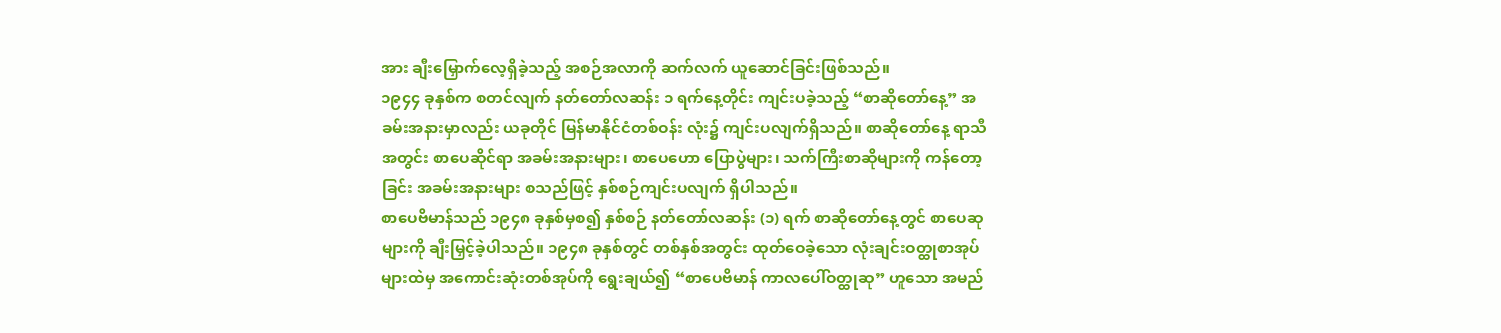အား ချီးမြှောက်လေ့ရှိခဲ့သည့် အစဉ်အလာကို ဆက်လက် ယူဆောင်ခြင်းဖြစ်သည်။
၁၉၄၄ ခုနှစ်က စတင်လျက် နတ်တော်လဆန်း ၁ ရက်နေ့တိုင်း ကျင်းပခဲ့သည့် “စာဆိုတော်နေ့” အခမ်းအနားမှာလည်း ယခုတိုင် မြန်မာနိုင်ငံတစ်ဝန်း လုံး၌ ကျင်းပလျက်ရှိသည်။ စာဆိုတော်နေ့ ရာသီ အတွင်း စာပေဆိုင်ရာ အခမ်းအနားများ၊ စာပေဟော ပြောပွဲများ၊ သက်ကြီးစာဆိုများကို ကန်တော့ခြင်း အခမ်းအနားများ စသည်ဖြင့် နှစ်စဉ်ကျင်းပလျက် ရှိပါသည်။
စာပေဗိမာန်သည် ၁၉၄၈ ခုနှစ်မှစ၍ နှစ်စဉ် နတ်တော်လဆန်း (၁) ရက် စာဆိုတော်နေ့တွင် စာပေဆုများကို ချီးမြှင့်ခဲ့ပါသည်။ ၁၉၄၈ ခုနှစ်တွင် တစ်နှစ်အတွင်း ထုတ်ဝေခဲ့သော လုံးချင်းဝတ္ထုစာအုပ် များထဲမှ အကောင်းဆုံးတစ်အုပ်ကို ရွေးချယ်၍ “စာပေဗိမာန် ကာလပေါ်ဝတ္ထုဆု” ဟူသော အမည်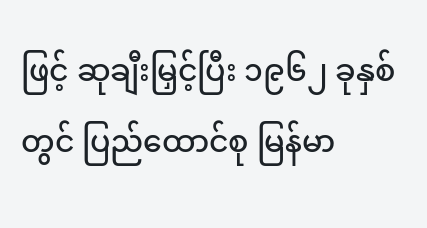ဖြင့် ဆုချီးမြှင့်ပြီး ၁၉၆၂ ခုနှစ်တွင် ပြည်ထောင်စု မြန်မာ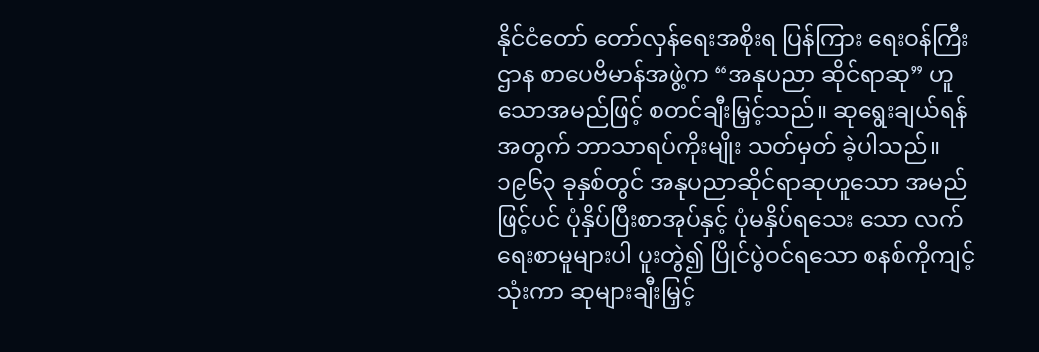နိုင်ငံတော် တော်လှန်ရေးအစိုးရ ပြန်ကြား ရေးဝန်ကြီးဌာန စာပေဗိမာန်အဖွဲ့က “အနုပညာ ဆိုင်ရာဆု” ဟူသောအမည်ဖြင့် စတင်ချီးမြှင့်သည်။ ဆုရွေးချယ်ရန်အတွက် ဘာသာရပ်ကိုးမျိုး သတ်မှတ် ခဲ့ပါသည်။
၁၉၆၃ ခုနှစ်တွင် အနုပညာဆိုင်ရာဆုဟူသော အမည်ဖြင့်ပင် ပုံနှိပ်ပြီးစာအုပ်နှင့် ပုံမနှိပ်ရသေး သော လက်ရေးစာမူများပါ ပူးတွဲ၍ ပြိုင်ပွဲဝင်ရသော စနစ်ကိုကျင့်သုံးကာ ဆုများချီးမြှင့်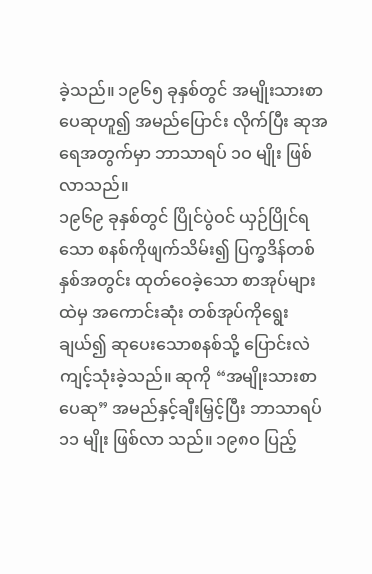ခဲ့သည်။ ၁၉၆၅ ခုနှစ်တွင် အမျိုးသားစာပေဆုဟူ၍ အမည်ပြောင်း လိုက်ပြီး ဆုအရေအတွက်မှာ ဘာသာရပ် ၁ဝ မျိုး ဖြစ်လာသည်။
၁၉၆၉ ခုနှစ်တွင် ပြိုင်ပွဲဝင် ယှဉ်ပြိုင်ရသော စနစ်ကိုဖျက်သိမ်း၍ ပြက္ခဒိန်တစ်နှစ်အတွင်း ထုတ်ဝေခဲ့သော စာအုပ်များထဲမှ အကောင်းဆုံး တစ်အုပ်ကိုရွေးချယ်၍ ဆုပေးသောစနစ်သို့ ပြောင်းလဲ ကျင့်သုံးခဲ့သည်။ ဆုကို “အမျိုးသားစာပေဆု” အမည်နှင့်ချီးမြှင့်ပြီး ဘာသာရပ် ၁၁ မျိုး ဖြစ်လာ သည်။ ၁၉၈ဝ ပြည့်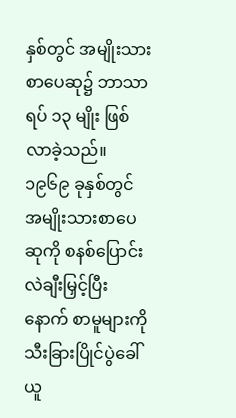နှစ်တွင် အမျိုးသားစာပေဆု၌ ဘာသာရပ် ၁၃ မျိုး ဖြစ်လာခဲ့သည်။ ၁၉၆၉ ခုနှစ်တွင် အမျိုးသားစာပေဆုကို စနစ်ပြောင်းလဲချီးမြှင့်ပြီးနောက် စာမူများကို သီးခြားပြိုင်ပွဲခေါ်ယူ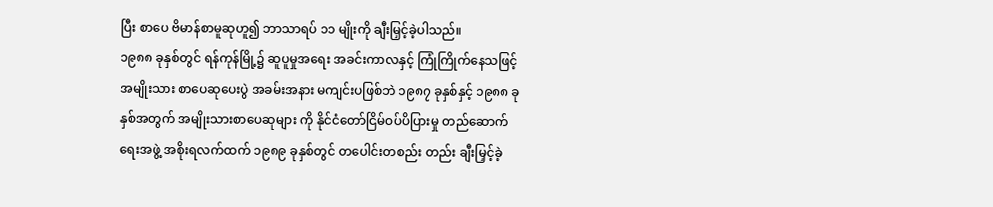ပြီး စာပေ ဗိမာန်စာမူဆုဟူ၍ ဘာသာရပ် ၁၁ မျိုးကို ချီးမြှင့်ခဲ့ပါသည်။
၁၉၈၈ ခုနှစ်တွင် ရန်ကုန်မြို့၌ ဆူပူမှုအရေး အခင်းကာလနှင့် ကြုံကြိုက်နေသဖြင့် အမျိုးသား စာပေဆုပေးပွဲ အခမ်းအနား မကျင်းပဖြစ်ဘဲ ၁၉၈၇ ခုနှစ်နှင့် ၁၉၈၈ ခုနှစ်အတွက် အမျိုးသားစာပေဆုများ ကို နိုင်ငံတော်ငြိမ်ဝပ်ပိပြားမှု တည်ဆောက်ရေးအဖွဲ့ အစိုးရလက်ထက် ၁၉၈၉ ခုနှစ်တွင် တပေါင်းတစည်း တည်း ချီးမြှင့်ခဲ့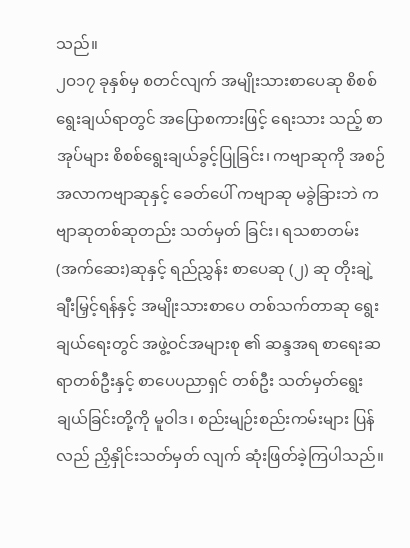သည်။
၂ဝ၁၇ ခုနှစ်မှ စတင်လျက် အမျိုးသားစာပေဆု စိစစ်ရွေးချယ်ရာတွင် အပြောစကားဖြင့် ရေးသား သည့် စာအုပ်များ စိစစ်ရွေးချယ်ခွင့်ပြုခြင်း၊ ကဗျာဆုကို အစဉ်အလာကဗျာဆုနှင့် ခေတ်ပေါ် ကဗျာဆု မခွဲခြားဘဲ ကဗျာဆုတစ်ဆုတည်း သတ်မှတ် ခြင်း၊ ရသစာတမ်း (အက်ဆေး)ဆုနှင့် ရည်ညွှန်း စာပေဆု (၂) ဆု တိုးချဲ့ချီးမြှင့်ရန်နှင့် အမျိုးသားစာပေ တစ်သက်တာဆု ရွေးချယ်ရေးတွင် အဖွဲ့ဝင်အများစု ၏ ဆန္ဒအရ စာရေးဆရာတစ်ဦးနှင့် စာပေပညာရှင် တစ်ဦး သတ်မှတ်ရွေးချယ်ခြင်းတို့ကို မူဝါဒ၊ စည်းမျဉ်းစည်းကမ်းများ ပြန်လည် ညှိနှိုင်းသတ်မှတ် လျက် ဆုံးဖြတ်ခဲ့ကြပါသည်။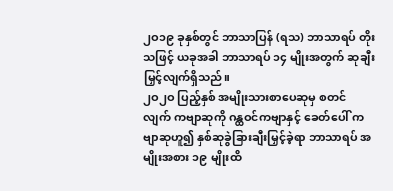၂ဝ၁၉ ခုနှစ်တွင် ဘာသာပြန် (ရသ) ဘာသာရပ် တိုးသဖြင့် ယခုအခါ ဘာသာရပ် ၁၄ မျိုးအတွက် ဆုချီးမြှင့်လျက်ရှိသည်။
၂ဝ၂ဝ ပြည့်နှစ် အမျိုးသားစာပေဆုမှ စတင် လျက် ကဗျာဆုကို ဂန္ထဝင်ကဗျာနှင့် ခေတ်ပေါ် ကဗျာဆုဟူ၍ နှစ်ဆုခွဲခြားချီးမြှင့်ခဲ့ရာ ဘာသာရပ် အမျိုးအစား ၁၉ မျိုးထိ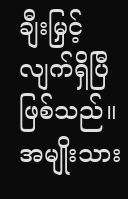ချီးမြှင့်လျက်ရှိပြီ ဖြစ်သည်။ အမျိုးသား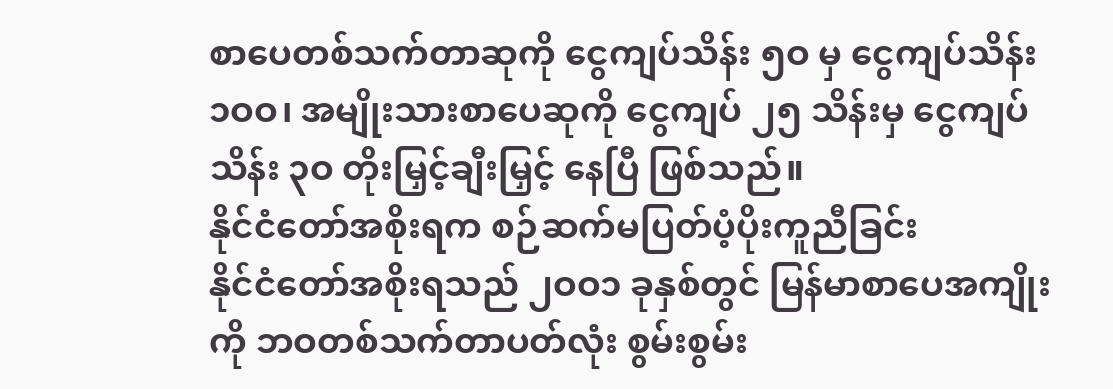စာပေတစ်သက်တာဆုကို ငွေကျပ်သိန်း ၅ဝ မှ ငွေကျပ်သိန်း ၁ဝဝ၊ အမျိုးသားစာပေဆုကို ငွေကျပ် ၂၅ သိန်းမှ ငွေကျပ်သိန်း ၃ဝ တိုးမြှင့်ချီးမြှင့် နေပြီ ဖြစ်သည်။
နိုင်ငံတော်အစိုးရက စဉ်ဆက်မပြတ်ပံ့ပိုးကူညီခြင်း
နိုင်ငံတော်အစိုးရသည် ၂ဝဝ၁ ခုနှစ်တွင် မြန်မာစာပေအကျိုးကို ဘဝတစ်သက်တာပတ်လုံး စွမ်းစွမ်း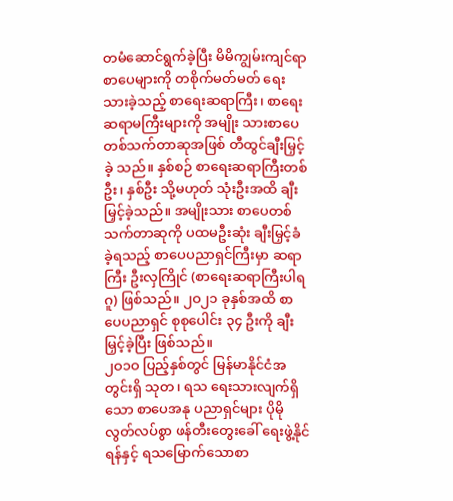တမံဆောင်ရွက်ခဲ့ပြီး မိမိကျွမ်းကျင်ရာ စာပေများကို တစိုက်မတ်မတ် ရေးသားခဲ့သည့် စာရေးဆရာကြီး၊ စာရေးဆရာမကြီးများကို အမျိုး သားစာပေတစ်သက်တာဆုအဖြစ် တီထွင်ချီးမြှင့်ခဲ့ သည်။ နှစ်စဉ် စာရေးဆရာကြီးတစ်ဦး၊ နှစ်ဦး သို့မဟုတ် သုံးဦးအထိ ချီးမြှင့်ခဲ့သည်။ အမျိုးသား စာပေတစ်သက်တာဆုကို ပထမဦးဆုံး ချီးမြှင့်ခံခဲ့ရသည့် စာပေပညာရှင်ကြီးမှာ ဆရာကြီး ဦးလှကြိုင် (စာရေးဆရာကြီးပါရဂူ) ဖြစ်သည်။ ၂ဝ၂၁ ခုနှစ်အထိ စာပေပညာရှင် စုစုပေါင်း ၃၄ ဦးကို ချီးမြှင့်ခဲ့ပြီး ဖြစ်သည်။
၂ဝ၁ဝ ပြည့်နှစ်တွင် မြန်မာနိုင်ငံအတွင်းရှိ သုတ၊ ရသ ရေးသားလျက်ရှိသော စာပေအနု ပညာရှင်များ ပိုမိုလွတ်လပ်စွာ ဖန်တီးတွေးခေါ် ရေးဖွဲ့နိုင်ရန်နှင့် ရသမြောက်သောစာ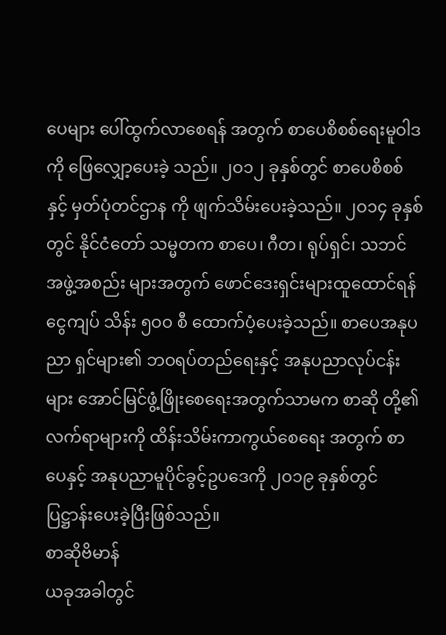ပေများ ပေါ်ထွက်လာစေရန် အတွက် စာပေစိစစ်ရေးမူဝါဒကို ဖြေလျှော့ပေးခဲ့ သည်။ ၂ဝ၁၂ ခုနှစ်တွင် စာပေစိစစ်နှင့် မှတ်ပုံတင်ဌာန ကို ဖျက်သိမ်းပေးခဲ့သည်။ ၂ဝ၁၄ ခုနှစ်တွင် နိုင်ငံတော် သမ္မတက စာပေ၊ ဂီတ၊ ရုပ်ရှင်၊ သဘင်အဖွဲ့အစည်း များအတွက် ဖောင်ဒေးရှင်းများထူထောင်ရန် ငွေကျပ် သိန်း ၅ဝဝ စီ ထောက်ပံ့ပေးခဲ့သည်။ စာပေအနုပညာ ရှင်များ၏ ဘဝရပ်တည်ရေးနှင့် အနုပညာလုပ်ငန်း များ အောင်မြင်ဖွံ့ဖြိုးစေရေးအတွက်သာမက စာဆို တို့၏လက်ရာများကို ထိန်းသိမ်းကာကွယ်စေရေး အတွက် စာပေနှင့် အနုပညာမူပိုင်ခွင့်ဥပဒေကို ၂ဝ၁၉ ခုနှစ်တွင် ပြဋ္ဌာန်းပေးခဲ့ပြီးဖြစ်သည်။
စာဆိုဗိမာန်
ယခုအခါတွင်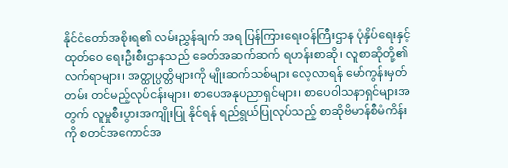နိုင်ငံတော်အစိုးရ၏ လမ်းညွှန်ချက် အရ ပြန်ကြားရေးဝန်ကြီးဌာန ပုံနှိပ်ရေးနှင့် ထုတ်ဝေ ရေးဦးစီးဌာနသည် ခေတ်အဆက်ဆက် ရဟန်းစာဆို၊ လူစာဆိုတို့၏ လက်ရာများ၊ အတ္ထုပ္ပတ္တိများကို မျိုးဆက်သစ်များ လေ့လာရန် မော်ကွန်းမှတ်တမ်း တင်မည့်လုပ်ငန်းများ၊ စာပေအနုပညာရှင်များ၊ စာပေဝါသနာရှင်များအတွက် လူမှုစီးပွားအကျိုးပြု နိုင်ရန် ရည်ရွယ်ပြုလုပ်သည့် စာဆိုဗိမာန်စီမံကိန်း ကို စတင်အကောင်အ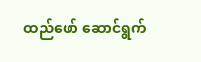ထည်ဖော် ဆောင်ရွက်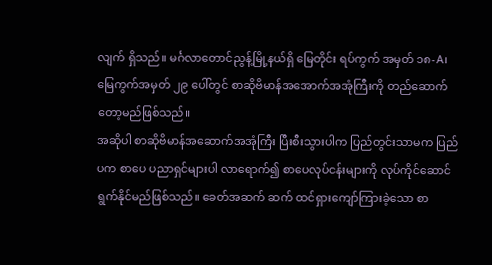လျက် ရှိသည်။ မင်္ဂလာတောင်ညွန့်မြို့နယ်ရှိ မြေတိုင်း ရပ်ကွက် အမှတ် ၁၈-A၊ မြေကွက်အမှတ် ၂၉ ပေါ်တွင် စာဆိုဗိမာန်အအောက်အအုံကြီးကို တည်ဆောက် တော့မည်ဖြစ်သည်။
အဆိုပါ စာဆိုဗိမာန်အဆောက်အအုံကြီး ပြီးစီးသွားပါက ပြည်တွင်းသာမက ပြည်ပက စာပေ ပညာရှင်များပါ လာရောက်၍ စာပေလုပ်ငန်းများကို လုပ်ကိုင်ဆောင်ရွက်နိုင်မည်ဖြစ်သည်။ ခေတ်အဆက် ဆက် ထင်ရှားကျော်ကြားခဲ့သော စာ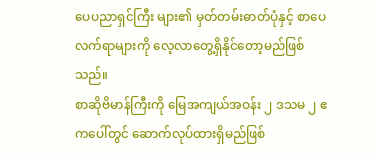ပေပညာရှင်ကြီး များ၏ မှတ်တမ်းဓာတ်ပုံနှင့် စာပေလက်ရာများကို လေ့လာတွေ့ရှိနိုင်တော့မည်ဖြစ်သည်။
စာဆိုဗိမာန်ကြီးကို မြေအကျယ်အဝန်း ၂ ဒသမ ၂ ဧကပေါ်တွင် ဆောက်လုပ်ထားရှိမည်ဖြစ်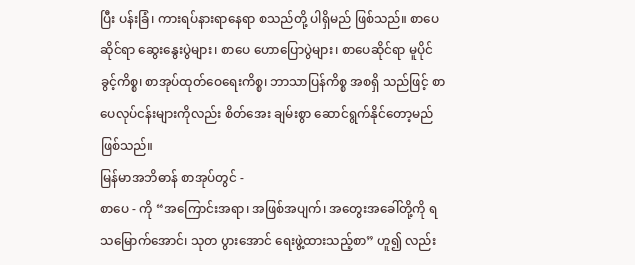ပြီး ပန်းခြံ၊ ကားရပ်နားရာနေရာ စသည်တို့ ပါရှိမည် ဖြစ်သည်။ စာပေဆိုင်ရာ ဆွေးနွေးပွဲများ၊ စာပေ ဟောပြောပွဲများ၊ စာပေဆိုင်ရာ မူပိုင်ခွင့်ကိစ္စ၊ စာအုပ်ထုတ်ဝေရေးကိစ္စ၊ ဘာသာပြန်ကိစ္စ အစရှိ သည်ဖြင့် စာပေလုပ်ငန်းများကိုလည်း စိတ်အေး ချမ်းစွာ ဆောင်ရွက်နိုင်တော့မည်ဖြစ်သည်။
မြန်မာအဘိဓာန် စာအုပ်တွင် -
စာပေ - ကို “အကြောင်းအရာ၊ အဖြစ်အပျက်၊ အတွေးအခေါ်တို့ကို ရသမြောက်အောင်၊ သုတ ပွားအောင် ရေးဖွဲ့ထားသည့်စာ” ဟူ၍ လည်း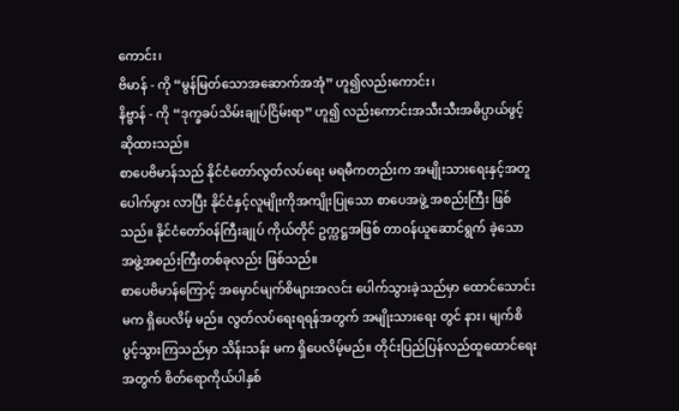ကောင်း၊
ဗိမာန် - ကို “မွန်မြတ်သောအဆောက်အအုံ” ဟူ၍လည်းကောင်း၊
နိဗ္ဗာန် - ကို “ဒုက္ခခပ်သိမ်းချုပ်ငြိမ်းရာ” ဟူ၍ လည်းကောင်းအသီးသီးအဓိပ္ပာယ်ဖွင့်ဆိုထားသည်။
စာပေဗိမာန်သည် နိုင်ငံတော်လွတ်လပ်ရေး မရမီကတည်းက အမျိုးသားရေးနှင့်အတူ ပေါက်ဖွား လာပြီး နိုင်ငံနှင့်လူမျိုးကိုအကျိုးပြုသော စာပေအဖွဲ့ အစည်းကြီး ဖြစ်သည်။ နိုင်ငံတော်ဝန်ကြီးချုပ် ကိုယ်တိုင် ဥက္ကဋ္ဌအဖြစ် တာဝန်ယူဆောင်ရွက် ခဲ့သော အဖွဲ့အစည်းကြီးတစ်ခုလည်း ဖြစ်သည်။
စာပေဗိမာန်ကြောင့် အမှောင်မျက်စိများအလင်း ပေါက်သွားခဲ့သည်မှာ ထောင်သောင်းမက ရှိပေလိမ့် မည်။ လွတ်လပ်ရေးရရန်အတွက် အမျိုးသားရေး တွင် နား၊ မျက်စိပွင့်သွားကြသည်မှာ သိန်းသန်း မက ရှိပေလိမ့်မည်။ တိုင်းပြည်ပြန်လည်ထူထောင်ရေး အတွက် စိတ်ရောကိုယ်ပါနှစ်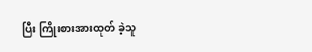ပြီး ကြိုးစားအားထုတ် ခဲ့သူ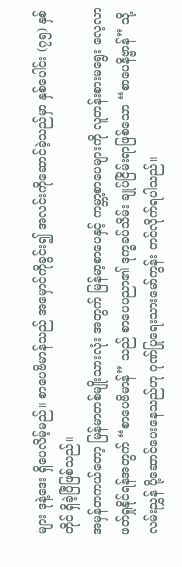များ ဒုနဲ့ဒေး ရှိပေလိမ့်မည်။ စာပေဗိမာန်သည် အမှောင်ကိုခွင်း၍ အလင်းကိုဆောင်ခဲ့သည်မှာ နှစ်ပေါင်း (၇၅) နှစ်တိုင် ရှိခဲ့ပြီဖြစ်သည်။
အမှန်တကယ်တော့ မြန်မာတစ်မျိုးသားလုံး အတွက် မြန်မာ့စာပေနှင့် ကမ္ဘာ့စာပေများကို လူတန်းစားမရွေး လေ့လာဖတ်ရှုနိုင်ရန်အတွက် “စာပေဗိမာန်” သည် စာပေပညာ၏ ဒုက္ခခပ်သိမ်း ချုပ်ငြိမ်းရာဖြစ်သော “စာပေနိဗ္ဗာန်” သို့ လမ်းညွှန် ပို့ဆောင်ပေးနေသည်ဟု ဂုဏ်ပြုရေးသားမော်ကွန်း တင်လိုက်ရပါသည်။